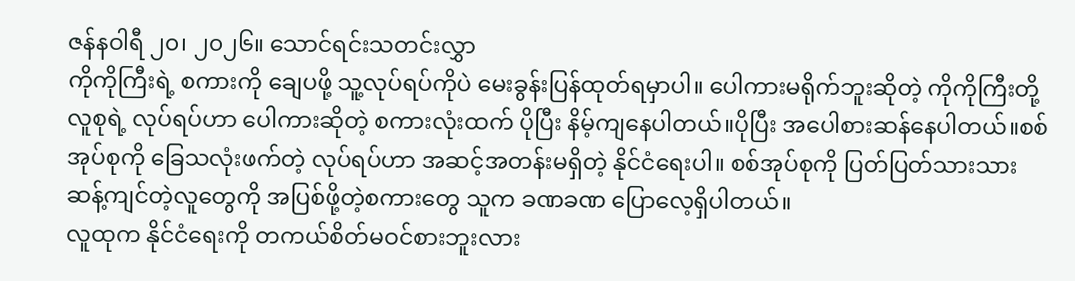ဇန်နဝါရီ ၂၀၊ ၂၀၂၆။ သောင်ရင်းသတင်းလွှာ
ကိုကိုကြီးရဲ့ စကားကို ချေပဖို့ သူ့လုပ်ရပ်ကိုပဲ မေးခွန်းပြန်ထုတ်ရမှာပါ။ ပေါကားမရိုက်ဘူးဆိုတဲ့ ကိုကိုကြီးတို့လူစုရဲ့ လုပ်ရပ်ဟာ ပေါကားဆိုတဲ့ စကားလုံးထက် ပိုပြီး နိမ့်ကျနေပါတယ်။ပိုပြီး အပေါစားဆန်နေပါတယ်။စစ်အုပ်စုကို ခြေသလုံးဖက်တဲ့ လုပ်ရပ်ဟာ အဆင့်အတန်းမရှိတဲ့ နိုင်ငံရေးပါ။ စစ်အုပ်စုကို ပြတ်ပြတ်သားသား ဆန့်ကျင်တဲ့လူတွေကို အပြစ်ဖို့တဲ့စကားတွေ သူက ခဏခဏ ပြောလေ့ရှိပါတယ်။
လူထုက နိုင်ငံရေးကို တကယ်စိတ်မဝင်စားဘူးလား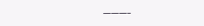———–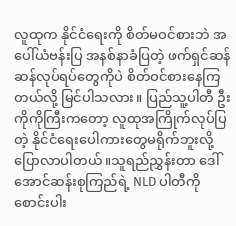လူထုက နိုင်ငံရေးကို စိတ်မဝင်စားဘဲ အပေါ်ယံဗန်းပြ အနစ်နာခံပြတဲ့ ဖက်ရှင်ဆန်ဆန်လုပ်ရပ်တွေကိုပဲ စိတ်ဝင်စားနေကြတယ်လို့ မြင်ပါသလား။ ပြည်သူ့ပါတီ ဦးကိုကိုကြီးကတော့ လူထုအကြိုက်လုပ်ပြတဲ့ နိုင်ငံရေးပေါကားတွေမရိုက်ဘူးလို့ ပြောလာပါတယ်။သူရည်ညွှန်းတာ ဒေါ်အောင်ဆန်းစုကြည်ရဲ့ NLD ပါတီကို စောင်းပါး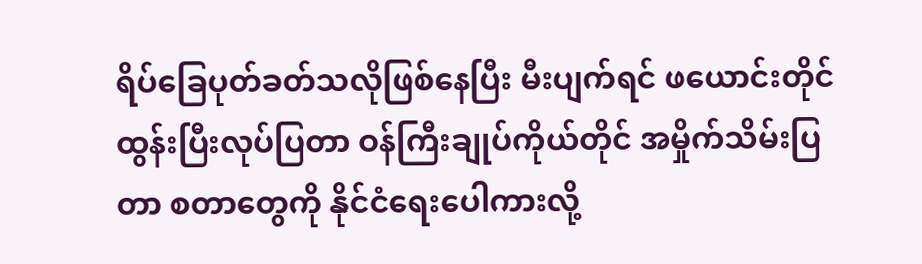ရိပ်ခြေပုတ်ခတ်သလိုဖြစ်နေပြီး မီးပျက်ရင် ဖယောင်းတိုင်ထွန်းပြီးလုပ်ပြတာ ဝန်ကြီးချုပ်ကိုယ်တိုင် အမှိုက်သိမ်းပြတာ စတာတွေကို နိုင်ငံရေးပေါကားလို့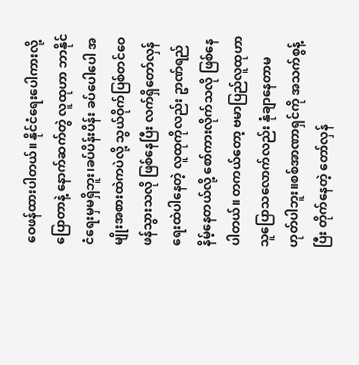ဝေဖန်ထားပါတယ်။ နိုင်ငံရေးပေါကားလို့ ပြောတာနဲ့ နောက်ဆက်တွဲ လူထုဟာ ဘာနိုင်ငံရေးမှမရှိဘူး၊ခပ်ပိန်းပိန်း ခပ်ပေါပေါ အမျိုးအစားထဲကပဲလို့ သွယ်ဝိုက်ပြစ်တင်ဝေဖန်သွားသလို ဖြစ်နေပြီး လက်ရှိတော်လှန်ရေးထဲပါနေတဲ့ လူထုကိုလည်း ဥာဏ်ရည်နိမ့်နေတယ်လို့ စော်ကားလိုက်သလို ဖြစ်နေပါတယ်။ တကယ်တော့ ဗမာပြည်လူထုဟာ သူပြောသလောက်လည်း နုံချာနေတာမဟုတ်ပါဘူး။စစ်အာဏာရှင်ကို အသက်စွန့်ပြီး တိုက်နေတဲ့ တော်လှန်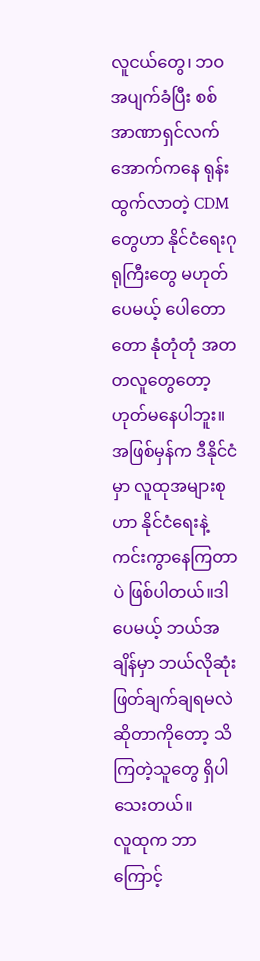လူငယ်တွေ၊ ဘဝအပျက်ခံပြီး စစ်အာဏာရှင်လက်အောက်ကနေ ရုန်းထွက်လာတဲ့ CDM တွေဟာ နိုင်ငံရေးဂုရုကြီးတွေ မဟုတ်ပေမယ့် ပေါတောတော နုံတုံတုံ အတတလူတွေတော့ ဟုတ်မနေပါဘူး။ အဖြစ်မှန်က ဒီနိုင်ငံမှာ လူထုအများစုဟာ နိုင်ငံရေးနဲ့ ကင်းကွာနေကြတာပဲ ဖြစ်ပါတယ်။ဒါပေမယ့် ဘယ်အချိန်မှာ ဘယ်လိုဆုံးဖြတ်ချက်ချရမလဲဆိုတာကိုတော့ သိကြတဲ့သူတွေ ရှိပါသေးတယ်။
လူထုက ဘာကြောင့်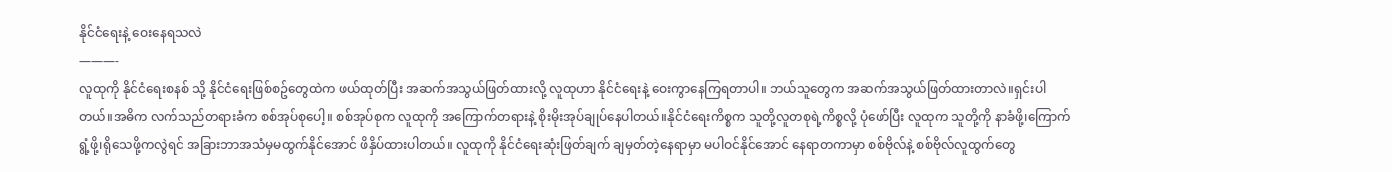နိုင်ငံရေးနဲ့ ဝေးနေရသလဲ
———-
လူထုကို နိုင်ငံရေးစနစ် သို့ နိုင်ငံရေးဖြစ်စဥ်တွေထဲက ဖယ်ထုတ်ပြီး အဆက်အသွယ်ဖြတ်ထားလို့ လူထုဟာ နိုင်ငံရေးနဲ့ ဝေးကွာနေကြရတာပါ။ ဘယ်သူတွေက အဆက်အသွယ်ဖြတ်ထားတာလဲ။ရှင်းပါတယ်။အဓိက လက်သည်တရားခံက စစ်အုပ်စုပေါ့။ စစ်အုပ်စုက လူထုကို အကြောက်တရားနဲ့ စိုးမိုးအုပ်ချုပ်နေပါတယ်။နိုင်ငံရေးကိစ္စက သူတို့လူတစုရဲ့ကိစ္စလို့ ပုံဖော်ပြီး လူထုက သူတို့ကို နာခံဖို့၊ကြောက်ရွံ့ဖို့၊ရိုသေဖို့ကလွဲရင် အခြားဘာအသံမှမထွက်နိုင်အောင် ဖိနှိပ်ထားပါတယ်။ လူထုကို နိုင်ငံရေးဆုံးဖြတ်ချက် ချမှတ်တဲ့နေရာမှာ မပါဝင်နိုင်အောင် နေရာတကာမှာ စစ်ဗိုလ်နဲ့ စစ်ဗိုလ်လူထွက်တွေ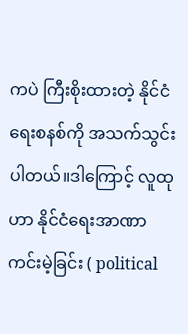ကပဲ ကြီးစိုးထားတဲ့ နိုင်ငံရေးစနစ်ကို အသက်သွင်းပါတယ်။ဒါကြောင့် လူထုဟာ နိုင်ငံရေးအာဏာကင်းမဲ့ခြင်း ( political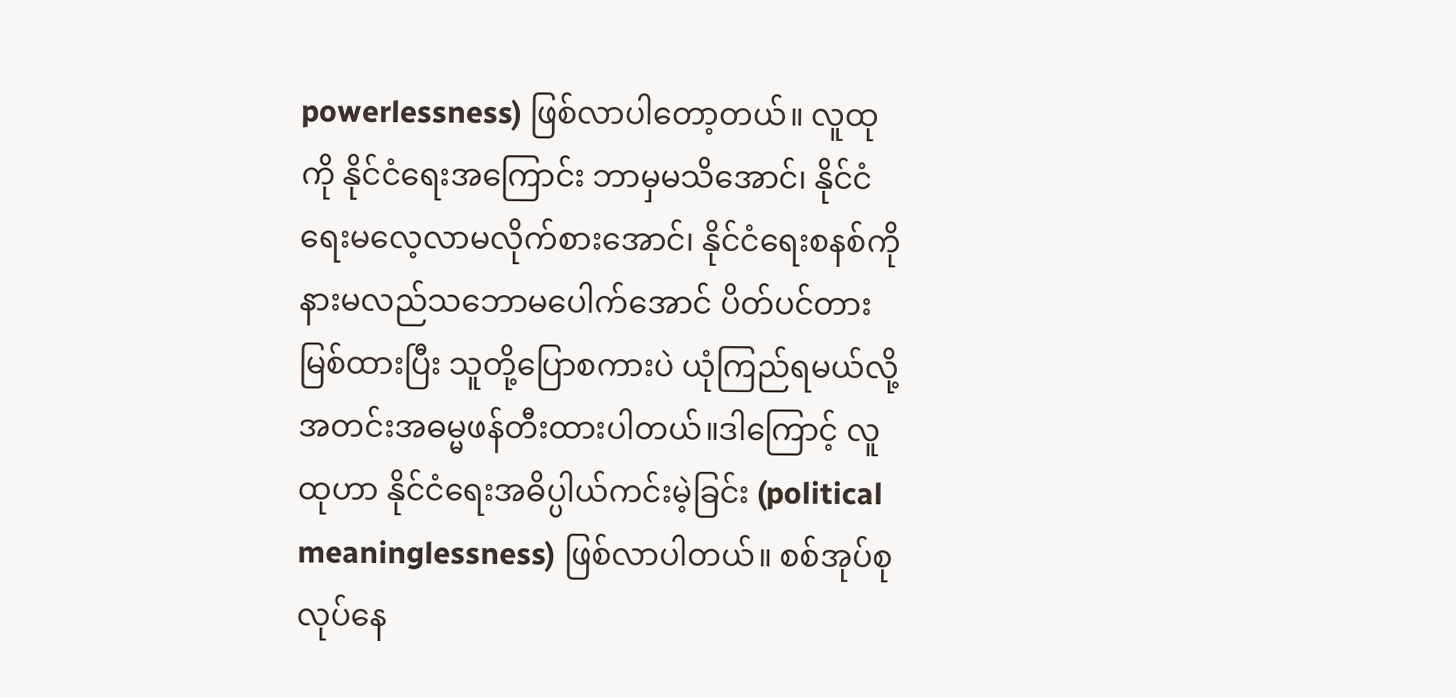powerlessness) ဖြစ်လာပါတော့တယ်။ လူထုကို နိုင်ငံရေးအကြောင်း ဘာမှမသိအောင်၊ နိုင်ငံရေးမလေ့လာမလိုက်စားအောင်၊ နိုင်ငံရေးစနစ်ကို နားမလည်သဘောမပေါက်အောင် ပိတ်ပင်တားမြစ်ထားပြီး သူတို့ပြောစကားပဲ ယုံကြည်ရမယ်လို့ အတင်းအဓမ္မဖန်တီးထားပါတယ်။ဒါကြောင့် လူထုဟာ နိုင်ငံရေးအဓိပ္ပါယ်ကင်းမဲ့ခြင်း (political meaninglessness) ဖြစ်လာပါတယ်။ စစ်အုပ်စုလုပ်နေ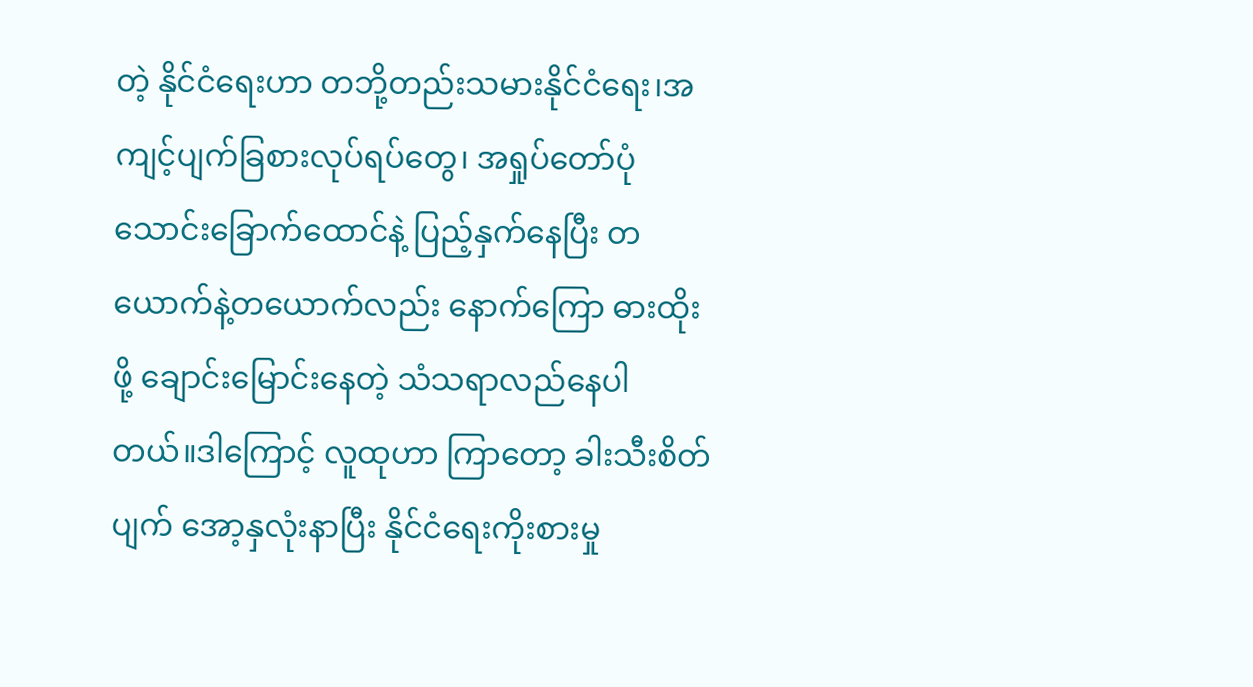တဲ့ နိုင်ငံရေးဟာ တဘို့တည်းသမားနိုင်ငံရေး၊အကျင့်ပျက်ခြစားလုပ်ရပ်တွေ၊ အရှုပ်တော်ပုံ သောင်းခြောက်ထောင်နဲ့ ပြည့်နှက်နေပြီး တယောက်နဲ့တယောက်လည်း နောက်ကြော ဓားထိုးဖို့ ချောင်းမြောင်းနေတဲ့ သံသရာလည်နေပါတယ်။ဒါကြောင့် လူထုဟာ ကြာတော့ ခါးသီးစိတ်ပျက် အော့နှလုံးနာပြီး နိုင်ငံရေးကိုးစားမှု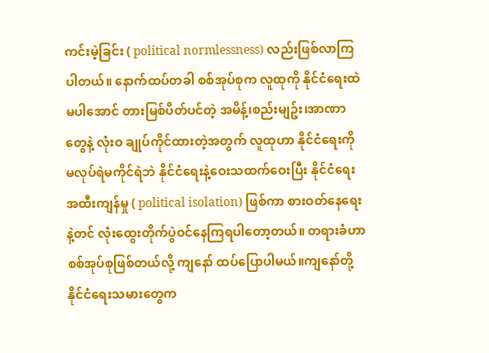ကင်းမဲ့ခြင်း ( political normlessness) လည်းဖြစ်လာကြပါတယ်။ နောက်ထပ်တခါ စစ်အုပ်စုက လူထုကို နိုင်ငံရေးထဲမပါအောင် တားမြစ်ပိတ်ပင်တဲ့ အမိန့်၊စည်းမျဥ်း၊အာဏာတွေနဲ့ လုံးဝ ချုပ်ကိုင်ထားတဲ့အတွက် လူထုဟာ နိုင်ငံရေးကို မလုပ်ရဲမကိုင်ရဲဘဲ နိုင်ငံရေးနဲ့ဝေးသထက်ဝေးပြီး နိုင်ငံရေးအထီးကျန်မှု ( political isolation) ဖြစ်ကာ စားဝတ်နေရေးနဲ့တင် လုံးထွေးတိုက်ပွဲဝင်နေကြရပါတော့တယ်။ တရားခံဟာ စစ်အုပ်စုဖြစ်တယ်လို့ ကျနော် ထပ်ပြောပါမယ်။ကျနော်တို့ နိုင်ငံရေးသမားတွေက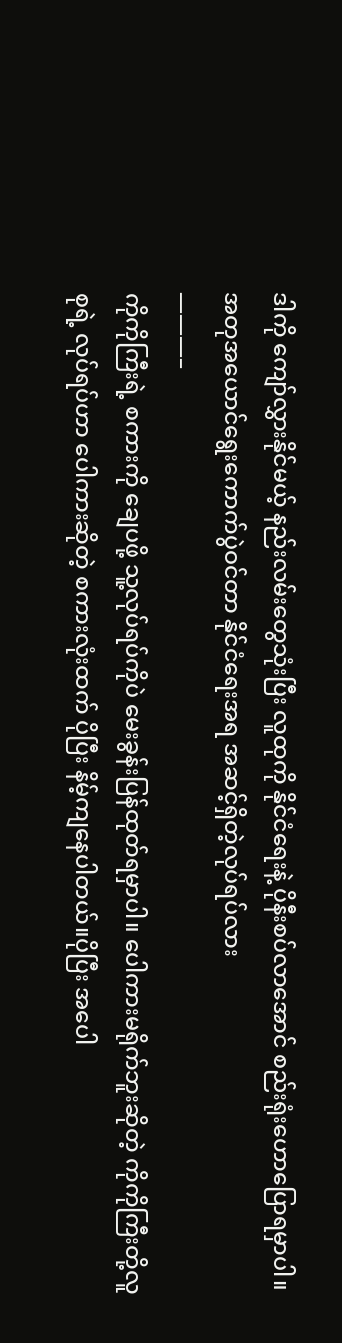ဒါကို ကျော်လွှားနိုင်မယ့် နည်းလမ်းတွေသုံးပြီး လူထုကို နိုင်ငံရေးနဲ့ ပိုနီးစပ်လာအောင် စည်းရုံးဟောပြောရမှာပါ။
အတုအယောင်ရွေးကောက်ပွဲဝင်တာ နိုင်ငံရေးအရ အဆင့်ရှိတဲ့လုပ်ရပ်လား
———–
ကိုကိုကြီးရဲ့ စကားကို ချေပဖို့ သူ့လုပ်ရပ်ကိုပဲ မေးခွန်းပြန်ထုတ်ရမှာပါ။ ပေါကားမရိုက်ဘူးဆိုတဲ့ ကိုကိုကြီးတို့လူစုရဲ့ လုပ်ရပ်ဟာ ပေါကားဆိုတဲ့ စကားလုံးထက် ပိုပြီး နိမ့်ကျနေပါတယ်။ပိုပြီး အပေါ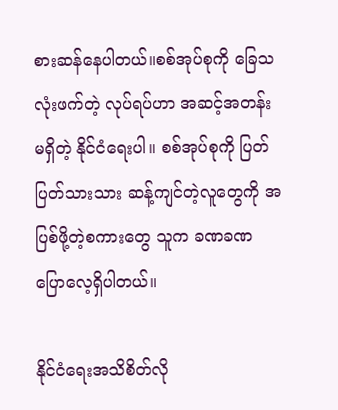စားဆန်နေပါတယ်။စစ်အုပ်စုကို ခြေသလုံးဖက်တဲ့ လုပ်ရပ်ဟာ အဆင့်အတန်းမရှိတဲ့ နိုင်ငံရေးပါ။ စစ်အုပ်စုကို ပြတ်ပြတ်သားသား ဆန့်ကျင်တဲ့လူတွေကို အပြစ်ဖို့တဲ့စကားတွေ သူက ခဏခဏ ပြောလေ့ရှိပါတယ်။

နိုင်ငံရေးအသိစိတ်လို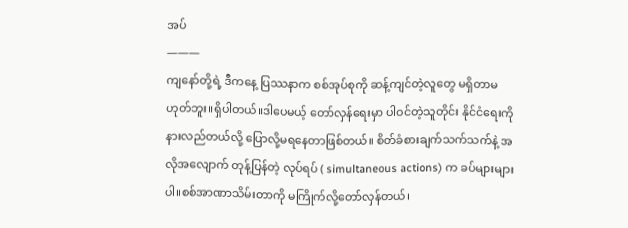အပ်
———
ကျနော်တို့ရဲ့ ဒီကနေ့ ပြဿနာက စစ်အုပ်စုကို ဆန့်ကျင်တဲ့လူတွေ မရှိတာမဟုတ်ဘူး။ရှိပါတယ်။ဒါပေမယ့် တော်လှန်ရေးမှာ ပါဝင်တဲ့သူတိုင်း နိုင်ငံရေးကို နားလည်တယ်လို့ ပြောလို့မရနေတာဖြစ်တယ်။ စိတ်ခံစားချက်သက်သက်နဲ့ အလိုအလျောက် တုန့်ပြန်တဲ့ လုပ်ရပ် ( simultaneous actions) က ခပ်များများပါ။စစ်အာဏာသိမ်းတာကို မကြိုက်လို့တော်လှန်တယ်၊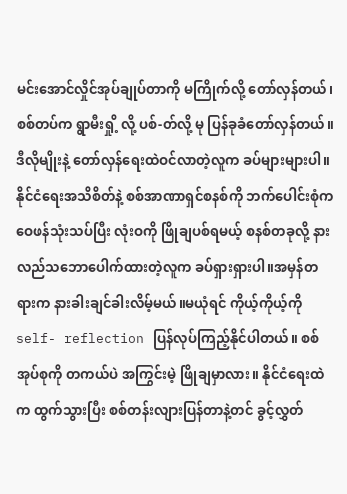မင်းအောင်လှိုင်အုပ်ချုပ်တာကို မကြိုက်လို့ တော်လှန်တယ်၊စစ်တပ်က ရွာမီးရှို့ လို့ ပစ်-တ်လို့ မု ပြန်ခုခံတော်လှန်တယ်။ဒီလိုမျိုးနဲ့ တော်လှန်ရေးထဲဝင်လာတဲ့လူက ခပ်များများပါ။ နိုင်ငံရေးအသိစိတ်နဲ့ စစ်အာဏာရှင်စနစ်ကို ဘက်ပေါင်းစုံက ဝေဖန်သုံးသပ်ပြီး လုံးဝကို ဖြိုချပစ်ရမယ့် စနစ်တခုလို့ နားလည်သဘောပေါက်ထားတဲ့လူက ခပ်ရှားရှားပါ။အမှန်တရားက နားခါးချင်ခါးလိမ့်မယ်။မယုံရင် ကိုယ့်ကိုယ့်ကို self- reflection ပြန်လုပ်ကြည့်နိုင်ပါတယ်။ စစ်အုပ်စုကို တကယ်ပဲ အကြွင်းမဲ့ ဖြိုချမှာလား။ နိုင်ငံရေးထဲက ထွက်သွားပြီး စစ်တန်းလျားပြန်တာနဲ့တင် ခွင့်လွှတ်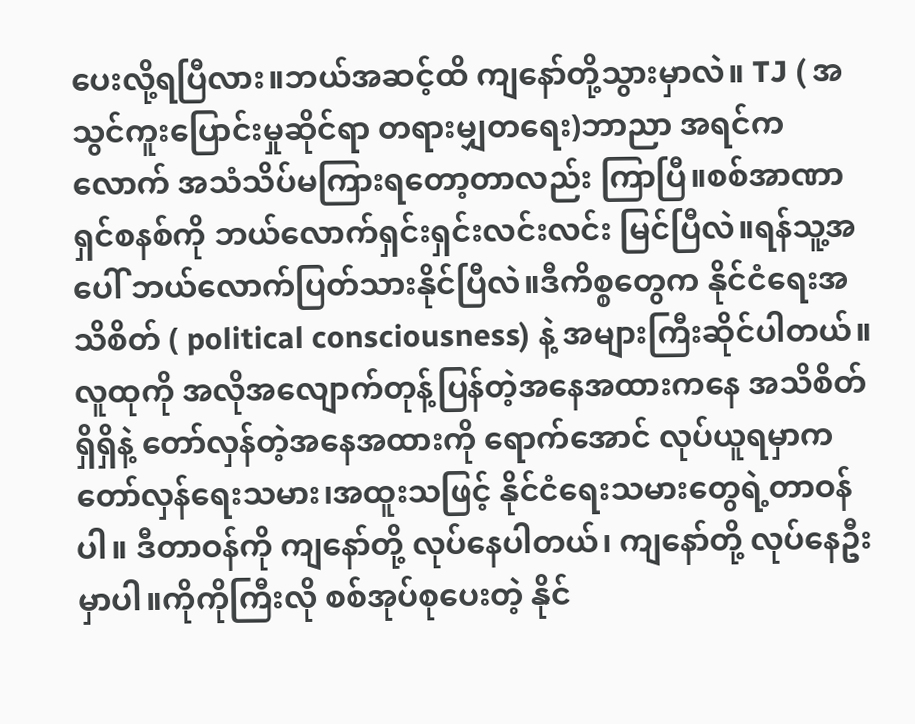ပေးလို့ရပြီလား။ဘယ်အဆင့်ထိ ကျနော်တို့သွားမှာလဲ။ TJ ( အသွင်ကူးပြောင်းမှုဆိုင်ရာ တရားမျှတရေး)ဘာညာ အရင်ကလောက် အသံသိပ်မကြားရတော့တာလည်း ကြာပြီ။စစ်အာဏာရှင်စနစ်ကို ဘယ်လောက်ရှင်းရှင်းလင်းလင်း မြင်ပြီလဲ။ရန်သူ့အပေါ် ဘယ်လောက်ပြတ်သားနိုင်ပြီလဲ။ဒီကိစ္စတွေက နိုင်ငံရေးအသိစိတ် ( political consciousness) နဲ့ အများကြီးဆိုင်ပါတယ်။ လူထုကို အလိုအလျောက်တုန့်ပြန်တဲ့အနေအထားကနေ အသိစိတ်ရှိရှိနဲ့ တော်လှန်တဲ့အနေအထားကို ရောက်အောင် လုပ်ယူရမှာက တော်လှန်ရေးသမား၊အထူးသဖြင့် နိုင်ငံရေးသမားတွေရဲ့တာဝန်ပါ။ ဒီတာဝန်ကို ကျနော်တို့ လုပ်နေပါတယ်၊ ကျနော်တို့ လုပ်နေဦးမှာပါ။ကိုကိုကြီးလို စစ်အုပ်စုပေးတဲ့ နိုင်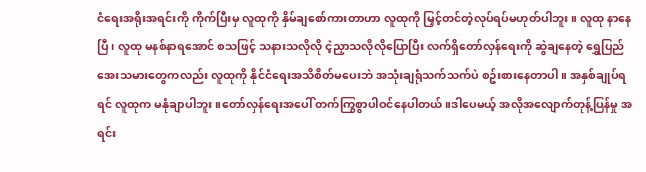ငံရေးအရိုးအရင်းကို ကိုက်ပြီးမှ လူထုကို နှိမ်ချစော်ကားတာဟာ လူထုကို မြှင့်တင်တဲ့လုပ်ရပ်မဟုတ်ပါဘူး။ လူထု နာနေပြီ၊ လူထု မနစ်နာရအောင် စသဖြင့် သနားသလိုလို ငဲ့ညှာသလိုလိုပြောပြီး လက်ရှိတော်လှန်ရေးကို ဆွဲချနေတဲ့ ရွှေပြည်အေးသမားတွေကလည်း လူထုကို နိုင်ငံရေးအသိစိတ်မပေးဘဲ အသုံးချရုံသက်သက်ပဲ စဥ်းစားနေတာပါ။ အနှစ်ချုပ်ရရင် လူထုက မနုံချာပါဘူး။တော်လှန်ရေးအပေါ် တက်ကြွစွာပါဝင်နေပါတယ်။ဒါပေမယ့် အလိုအလျောက်တုန့်ပြန်မှု အရင်း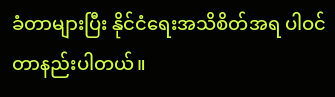ခံတာများပြီး နိုင်ငံရေးအသိစိတ်အရ ပါဝင်တာနည်းပါတယ်။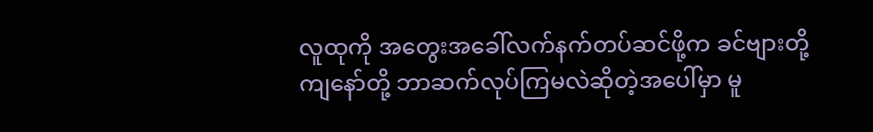လူထုကို အတွေးအခေါ်လက်နက်တပ်ဆင်ဖို့က ခင်ဗျားတို့ ကျနော်တို့ ဘာဆက်လုပ်ကြမလဲဆိုတဲ့အပေါ်မှာ မူ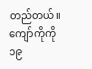တည်တယ်။
ကျော်ကိုကို
၁၉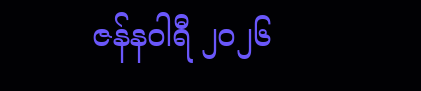ဇန်နဝါရီ ၂၀၂၆